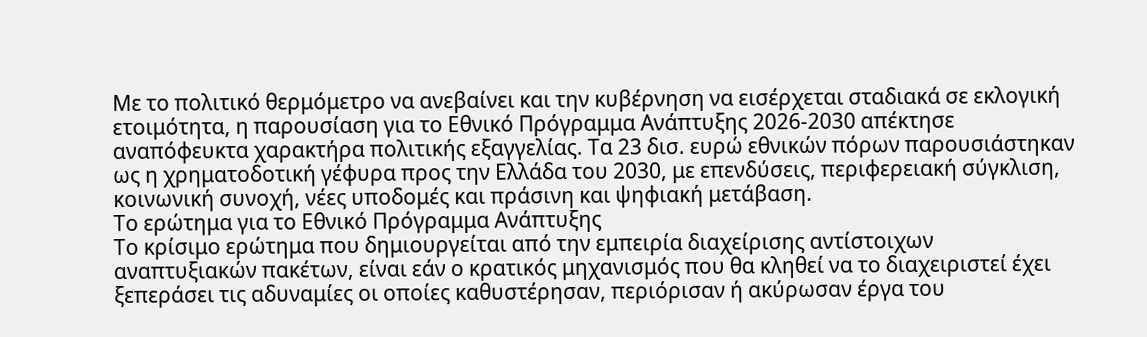Με το πολιτικό θερμόμετρο να ανεβαίνει και την κυβέρνηση να εισέρχεται σταδιακά σε εκλογική ετοιμότητα, η παρουσίαση για το Εθνικό Πρόγραμμα Ανάπτυξης 2026-2030 απέκτησε αναπόφευκτα χαρακτήρα πολιτικής εξαγγελίας. Τα 23 δισ. ευρώ εθνικών πόρων παρουσιάστηκαν ως η χρηματοδοτική γέφυρα προς την Ελλάδα του 2030, με επενδύσεις, περιφερειακή σύγκλιση, κοινωνική συνοχή, νέες υποδομές και πράσινη και ψηφιακή μετάβαση.
Το ερώτημα για το Εθνικό Πρόγραμμα Ανάπτυξης
Το κρίσιμο ερώτημα που δημιουργείται από την εμπειρία διαχείρισης αντίστοιχων αναπτυξιακών πακέτων, είναι εάν ο κρατικός μηχανισμός που θα κληθεί να το διαχειριστεί έχει ξεπεράσει τις αδυναμίες οι οποίες καθυστέρησαν, περιόρισαν ή ακύρωσαν έργα του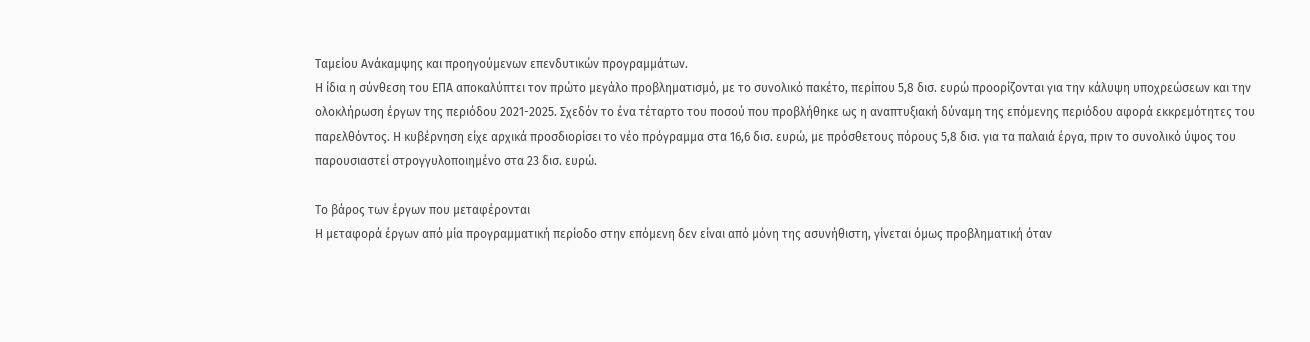Ταμείου Ανάκαμψης και προηγούμενων επενδυτικών προγραμμάτων.
Η ίδια η σύνθεση του ΕΠΑ αποκαλύπτει τον πρώτο μεγάλο προβληματισμό, με το συνολικό πακέτο, περίπου 5,8 δισ. ευρώ προορίζονται για την κάλυψη υποχρεώσεων και την ολοκλήρωση έργων της περιόδου 2021-2025. Σχεδόν το ένα τέταρτο του ποσού που προβλήθηκε ως η αναπτυξιακή δύναμη της επόμενης περιόδου αφορά εκκρεμότητες του παρελθόντος. Η κυβέρνηση είχε αρχικά προσδιορίσει το νέο πρόγραμμα στα 16,6 δισ. ευρώ, με πρόσθετους πόρους 5,8 δισ. για τα παλαιά έργα, πριν το συνολικό ύψος του παρουσιαστεί στρογγυλοποιημένο στα 23 δισ. ευρώ.

Το βάρος των έργων που μεταφέρονται
Η μεταφορά έργων από μία προγραμματική περίοδο στην επόμενη δεν είναι από μόνη της ασυνήθιστη, γίνεται όμως προβληματική όταν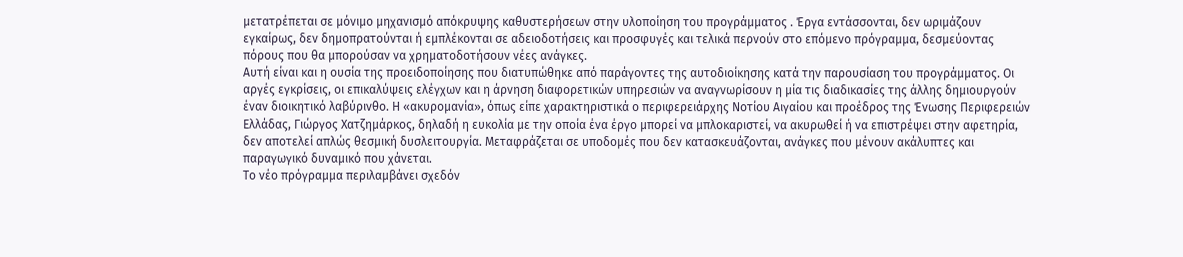μετατρέπεται σε μόνιμο μηχανισμό απόκρυψης καθυστερήσεων στην υλοποίηση του προγράμματος . Έργα εντάσσονται, δεν ωριμάζουν εγκαίρως, δεν δημοπρατούνται ή εμπλέκονται σε αδειοδοτήσεις και προσφυγές και τελικά περνούν στο επόμενο πρόγραμμα, δεσμεύοντας πόρους που θα μπορούσαν να χρηματοδοτήσουν νέες ανάγκες.
Αυτή είναι και η ουσία της προειδοποίησης που διατυπώθηκε από παράγοντες της αυτοδιοίκησης κατά την παρουσίαση του προγράμματος. Οι αργές εγκρίσεις, οι επικαλύψεις ελέγχων και η άρνηση διαφορετικών υπηρεσιών να αναγνωρίσουν η μία τις διαδικασίες της άλλης δημιουργούν έναν διοικητικό λαβύρινθο. Η «ακυρομανία», όπως είπε χαρακτηριστικά ο περιφερειάρχης Νοτίου Αιγαίου και προέδρος της Ένωσης Περιφερειών Ελλάδας, Γιώργος Χατζημάρκος, δηλαδή η ευκολία με την οποία ένα έργο μπορεί να μπλοκαριστεί, να ακυρωθεί ή να επιστρέψει στην αφετηρία, δεν αποτελεί απλώς θεσμική δυσλειτουργία. Μεταφράζεται σε υποδομές που δεν κατασκευάζονται, ανάγκες που μένουν ακάλυπτες και παραγωγικό δυναμικό που χάνεται.
Το νέο πρόγραμμα περιλαμβάνει σχεδόν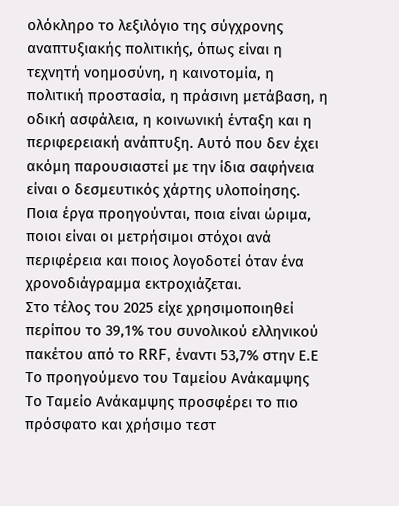ολόκληρο το λεξιλόγιο της σύγχρονης αναπτυξιακής πολιτικής, όπως είναι η τεχνητή νοημοσύνη, η καινοτομία, η πολιτική προστασία, η πράσινη μετάβαση, η οδική ασφάλεια, η κοινωνική ένταξη και η περιφερειακή ανάπτυξη. Αυτό που δεν έχει ακόμη παρουσιαστεί με την ίδια σαφήνεια είναι ο δεσμευτικός χάρτης υλοποίησης. Ποια έργα προηγούνται, ποια είναι ώριμα, ποιοι είναι οι μετρήσιμοι στόχοι ανά περιφέρεια και ποιος λογοδοτεί όταν ένα χρονοδιάγραμμα εκτροχιάζεται.
Στο τέλος του 2025 είχε χρησιμοποιηθεί περίπου το 39,1% του συνολικού ελληνικού πακέτου από το RRF, έναντι 53,7% στην Ε.Ε
Το προηγούμενο του Ταμείου Ανάκαμψης
Το Ταμείο Ανάκαμψης προσφέρει το πιο πρόσφατο και χρήσιμο τεστ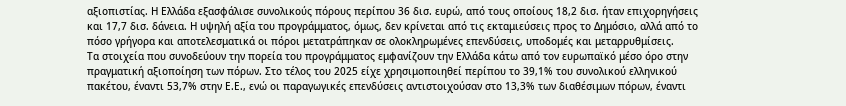αξιοπιστίας. Η Ελλάδα εξασφάλισε συνολικούς πόρους περίπου 36 δισ. ευρώ, από τους οποίους 18,2 δισ. ήταν επιχορηγήσεις και 17,7 δισ. δάνεια. Η υψηλή αξία του προγράμματος, όμως, δεν κρίνεται από τις εκταμιεύσεις προς το Δημόσιο, αλλά από το πόσο γρήγορα και αποτελεσματικά οι πόροι μετατράπηκαν σε ολοκληρωμένες επενδύσεις, υποδομές και μεταρρυθμίσεις.
Τα στοιχεία που συνοδεύουν την πορεία του προγράμματος εμφανίζουν την Ελλάδα κάτω από τον ευρωπαϊκό μέσο όρο στην πραγματική αξιοποίηση των πόρων. Στο τέλος του 2025 είχε χρησιμοποιηθεί περίπου το 39,1% του συνολικού ελληνικού πακέτου, έναντι 53,7% στην Ε.Ε., ενώ οι παραγωγικές επενδύσεις αντιστοιχούσαν στο 13,3% των διαθέσιμων πόρων, έναντι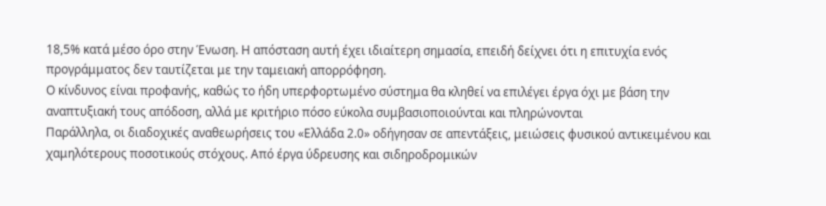18,5% κατά μέσο όρο στην Ένωση. Η απόσταση αυτή έχει ιδιαίτερη σημασία, επειδή δείχνει ότι η επιτυχία ενός προγράμματος δεν ταυτίζεται με την ταμειακή απορρόφηση.
Ο κίνδυνος είναι προφανής, καθώς το ήδη υπερφορτωμένο σύστημα θα κληθεί να επιλέγει έργα όχι με βάση την αναπτυξιακή τους απόδοση, αλλά με κριτήριο πόσο εύκολα συμβασιοποιούνται και πληρώνονται
Παράλληλα, οι διαδοχικές αναθεωρήσεις του «Ελλάδα 2.0» οδήγησαν σε απεντάξεις, μειώσεις φυσικού αντικειμένου και χαμηλότερους ποσοτικούς στόχους. Από έργα ύδρευσης και σιδηροδρομικών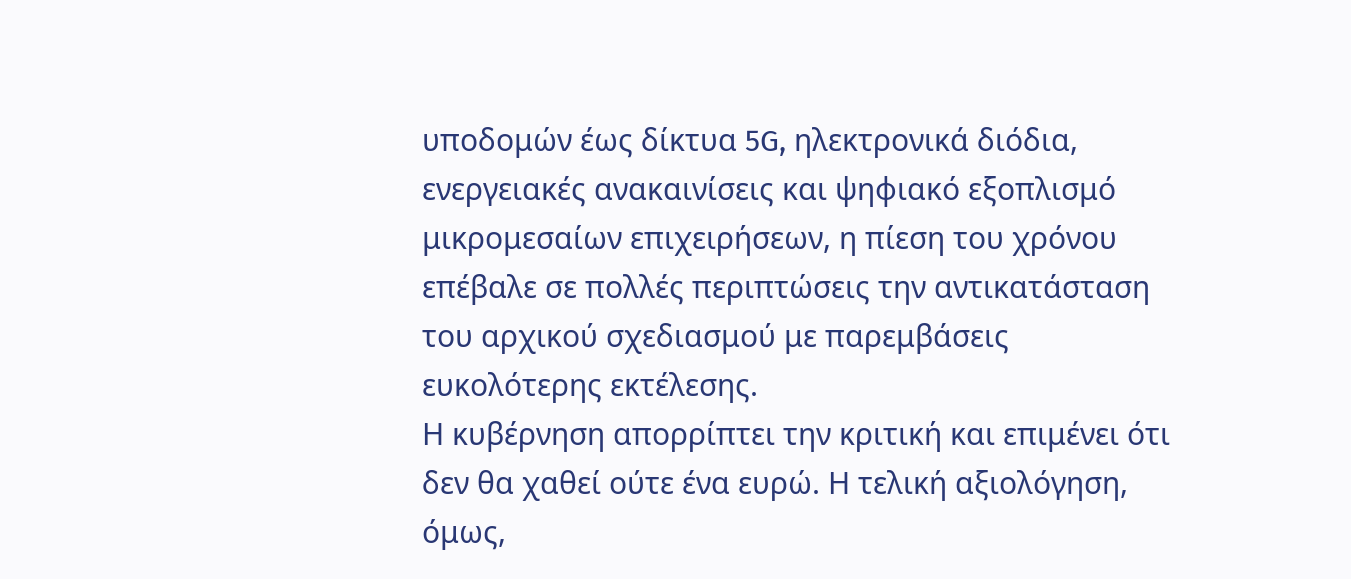υποδομών έως δίκτυα 5G, ηλεκτρονικά διόδια, ενεργειακές ανακαινίσεις και ψηφιακό εξοπλισμό μικρομεσαίων επιχειρήσεων, η πίεση του χρόνου επέβαλε σε πολλές περιπτώσεις την αντικατάσταση του αρχικού σχεδιασμού με παρεμβάσεις ευκολότερης εκτέλεσης.
Η κυβέρνηση απορρίπτει την κριτική και επιμένει ότι δεν θα χαθεί ούτε ένα ευρώ. Η τελική αξιολόγηση, όμως,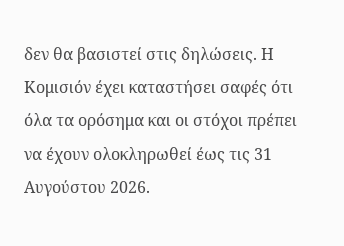δεν θα βασιστεί στις δηλώσεις. Η Κομισιόν έχει καταστήσει σαφές ότι όλα τα ορόσημα και οι στόχοι πρέπει να έχουν ολοκληρωθεί έως τις 31 Αυγούστου 2026.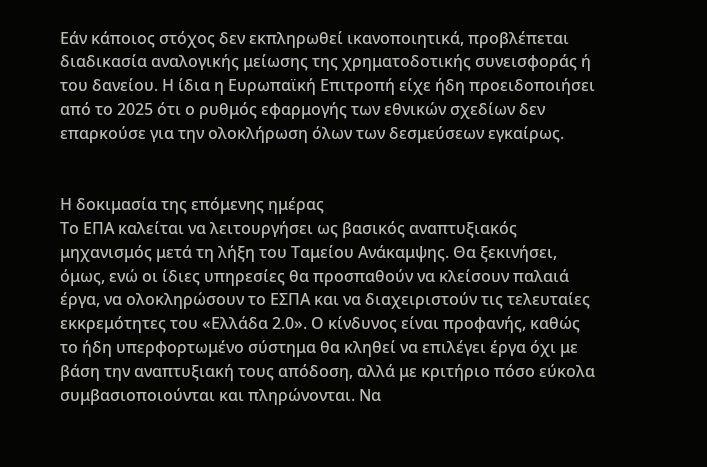Εάν κάποιος στόχος δεν εκπληρωθεί ικανοποιητικά, προβλέπεται διαδικασία αναλογικής μείωσης της χρηματοδοτικής συνεισφοράς ή του δανείου. Η ίδια η Ευρωπαϊκή Επιτροπή είχε ήδη προειδοποιήσει από το 2025 ότι ο ρυθμός εφαρμογής των εθνικών σχεδίων δεν επαρκούσε για την ολοκλήρωση όλων των δεσμεύσεων εγκαίρως.


Η δοκιμασία της επόμενης ημέρας
Το ΕΠΑ καλείται να λειτουργήσει ως βασικός αναπτυξιακός μηχανισμός μετά τη λήξη του Ταμείου Ανάκαμψης. Θα ξεκινήσει, όμως, ενώ οι ίδιες υπηρεσίες θα προσπαθούν να κλείσουν παλαιά έργα, να ολοκληρώσουν το ΕΣΠΑ και να διαχειριστούν τις τελευταίες εκκρεμότητες του «Ελλάδα 2.0». Ο κίνδυνος είναι προφανής, καθώς το ήδη υπερφορτωμένο σύστημα θα κληθεί να επιλέγει έργα όχι με βάση την αναπτυξιακή τους απόδοση, αλλά με κριτήριο πόσο εύκολα συμβασιοποιούνται και πληρώνονται. Να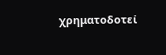χρηματοδοτεί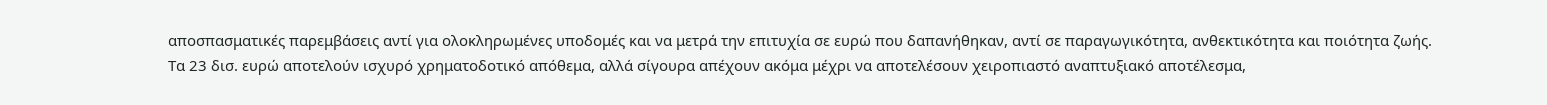αποσπασματικές παρεμβάσεις αντί για ολοκληρωμένες υποδομές και να μετρά την επιτυχία σε ευρώ που δαπανήθηκαν, αντί σε παραγωγικότητα, ανθεκτικότητα και ποιότητα ζωής.
Τα 23 δισ. ευρώ αποτελούν ισχυρό χρηματοδοτικό απόθεμα, αλλά σίγουρα απέχουν ακόμα μέχρι να αποτελέσουν χειροπιαστό αναπτυξιακό αποτέλεσμα,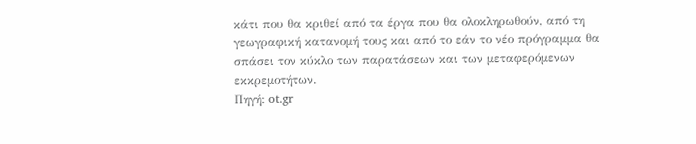κάτι που θα κριθεί από τα έργα που θα ολοκληρωθούν, από τη γεωγραφική κατανομή τους και από το εάν το νέο πρόγραμμα θα σπάσει τον κύκλο των παρατάσεων και των μεταφερόμενων εκκρεμοτήτων.
Πηγή: ot.gr